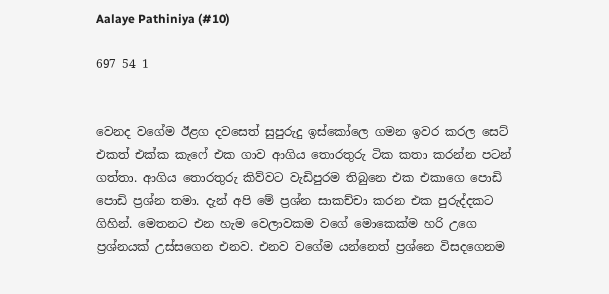Aalaye Pathiniya (#10)

697 54 1


වෙනද වගේම ඊළග දවසෙත් සුපුරුදු ඉස්කෝලෙ ගමන ඉවර කරල සෙට් එකත් එක්ක කැෆේ එක ගාව ආගිය තොරතුරු ටික කතා කරන්න පටන් ගත්තා. ආගිය තොරතුරු කිව්වට වැඩිපුරම තිබුනෙ එක එකාගෙ පොඩි පොඩි ප්‍රශ්න තමා. දැන් අපි මේ ප්‍රශ්න සාකච්චා කරන එක පුරුද්දකට ගිහින්. මෙතනට එන හැම වෙලාවකම වගේ මොකෙක්ම හරි උගෙ ප්‍රශ්නයක් උස්සගෙන එනව. එනව වගේම යන්නෙත් ප්‍රශ්නෙ විසදගෙනම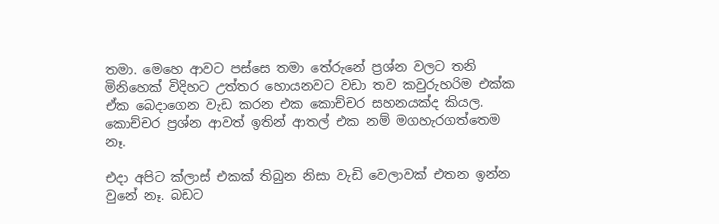තමා. මෙහෙ ආවට පස්සෙ තමා තේරුනේ ප්‍රශ්න වලට තනි මිනිහෙක් විදිහට උත්තර හොයනවට වඩා තව කවුරුහරිම එක්ක ඒක බෙදාගෙන වැඩ කරන එක කොච්චර සහනයක්ද කියල. කොච්චර ප්‍රශ්න ආවත් ඉතින් ආතල් එක නම් මගහැරගත්තෙම නෑ.

එදා අපිට ක්ලාස් එකක් තිබුන නිසා වැඩි වෙලාවක් එතන ඉන්න වුනේ නෑ. බඩට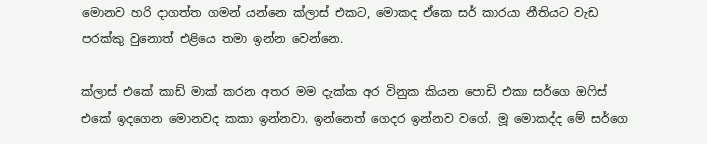මොනව හරි දාගත්ත ගමන් යන්නෙ ක්ලාස් එකට, මොකද ඒකෙ සර් කාරයා නීතියට වැඩ පරක්කු වුනොත් එළියෙ තමා ඉන්න වෙන්නෙ.

ක්ලාස් එකේ කාඩ් මාක් කරන අතර මම දැක්ක අර විනුක කියන පොඩි එකා සර්ගෙ ඔෆිස් එකේ ඉදගෙන මොනවද කකා ඉන්නවා. ඉන්නෙත් ගෙදර ඉන්නව වගේ. මූ මොකද්ද මේ සර්ගෙ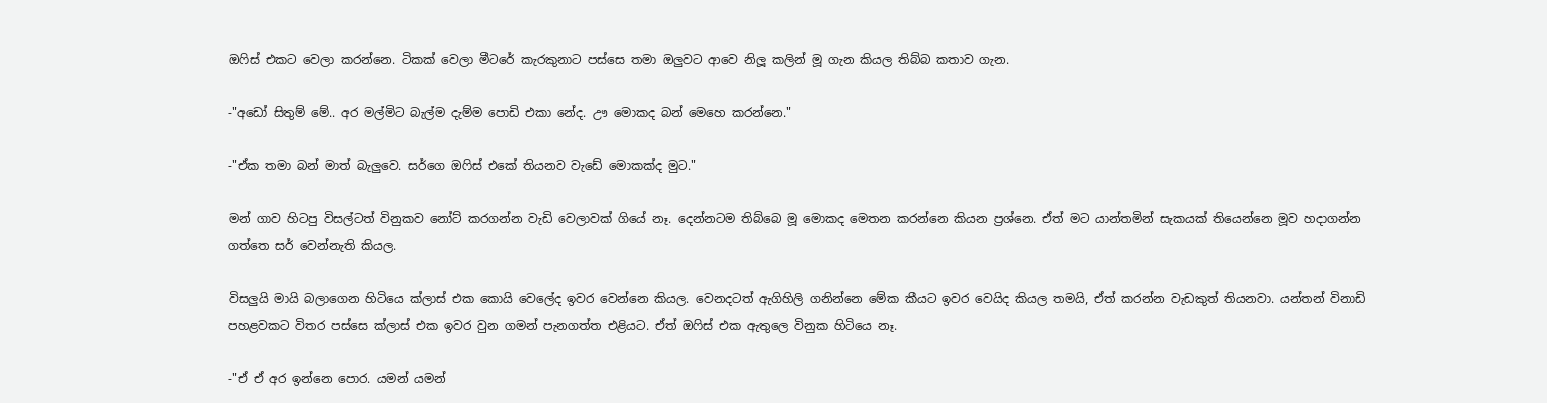ඔෆිස් එකට වෙලා කරන්නෙ. ටිකක් වෙලා මීටරේ කැරකුනාට පස්සෙ තමා ඔලුවට ආවෙ නිලූ කලින් මූ ගැන කියල තිබ්බ කතාව ගැන.

-"අඩෝ සිතුම් මේ.. අර මල්මිට බැල්ම දැම්ම පොඩි එකා නේද. ඌ මොකද බන් මෙහෙ කරන්නෙ."

-"ඒක තමා බන් මාත් බැලුවෙ. සර්ගෙ ඔෆිස් එකේ තියනව වැඩේ මොකක්ද මුට."

මන් ගාව හිටපු විසල්ටත් විනුකව නෝට් කරගන්න වැඩි වෙලාවක් ගියේ නෑ. දෙන්නටම තිබ්බෙ මූ මොකද මෙතන කරන්නෙ කියන ප්‍රශ්නෙ. ඒත් මට යාන්තමින් සැකයක් තියෙන්නෙ මූව හදාගන්න ගත්තෙ සර් වෙන්නැති කියල.

විසලුයි මායි බලාගෙන හිටියෙ ක්ලාස් එක කොයි වෙලේද ඉවර වෙන්නෙ කියල. වෙනදටත් ඇගිහිලි ගනින්නෙ මේක කීයට ඉවර වෙයිද කියල තමයි, ඒත් කරන්න වැඩකුත් තියනවා. යන්තන් විනාඩි පහළවකට විතර පස්සෙ ක්ලාස් එක ඉවර වුන ගමන් පැනගත්ත එළියට. ඒත් ඔෆිස් එක ඇතුලෙ විනුක හිටියෙ නෑ.

-"ඒ ඒ අර ඉන්නෙ පොර. යමන් යමන්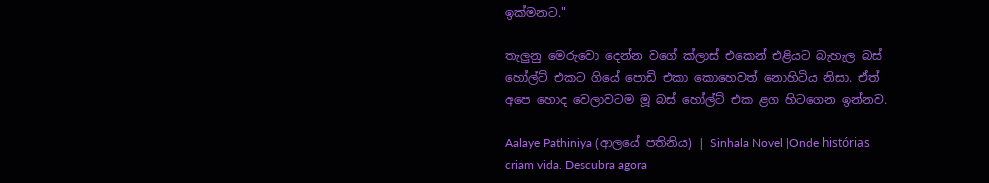ඉක්මනට."

තැලුනු මෙරුවො දෙන්න වගේ ක්ලාස් එකෙන් එළියට බැහැල බස් හෝල්ට් එකට ගියේ පොඩි එකා කොහෙවත් නොහිටිය නිසා. ඒත් අපෙ හොද වෙලාවටම මූ බස් හෝල්ට් එක ළග හිටගෙන ඉන්නව.

Aalaye Pathiniya (ආලයේ පතිනිය) | Sinhala Novel |Onde histórias criam vida. Descubra agora